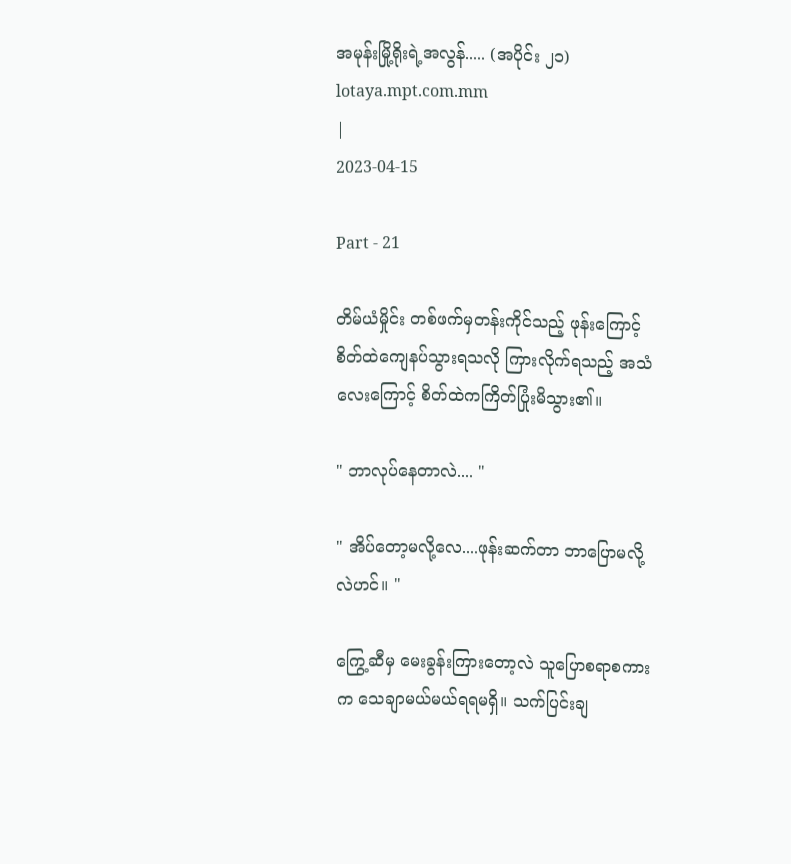အမုန်းမြို့ရိုးရဲ့အလွန်..... (အပိုင်း ၂၁)
lotaya.mpt.com.mm
|
2023-04-15

Part - 21

တိမ်ယံမှိုင်း တစ်ဖက်မှတန်းကိုင်သည့် ဖုန်းကြောင့် စိတ်ထဲကျေနပ်သွားရသလို ကြားလိုက်ရသည့် အသံလေးကြောင့် စိတ်ထဲကကြိတ်ပြုံးမိသွား၏။

" ဘာလုပ်နေတာလဲ.... "

" အိပ်တော့မလို့လေ....ဖုန်းဆက်တာ ဘာပြောမလို့လဲဟင်။ "

ကြွေ့ဆီမှ မေးခွန်းကြားတော့လဲ သူပြောစရာစကားက သေချာမယ်မယ်ရရမရှိ။ သက်ပြင်းချ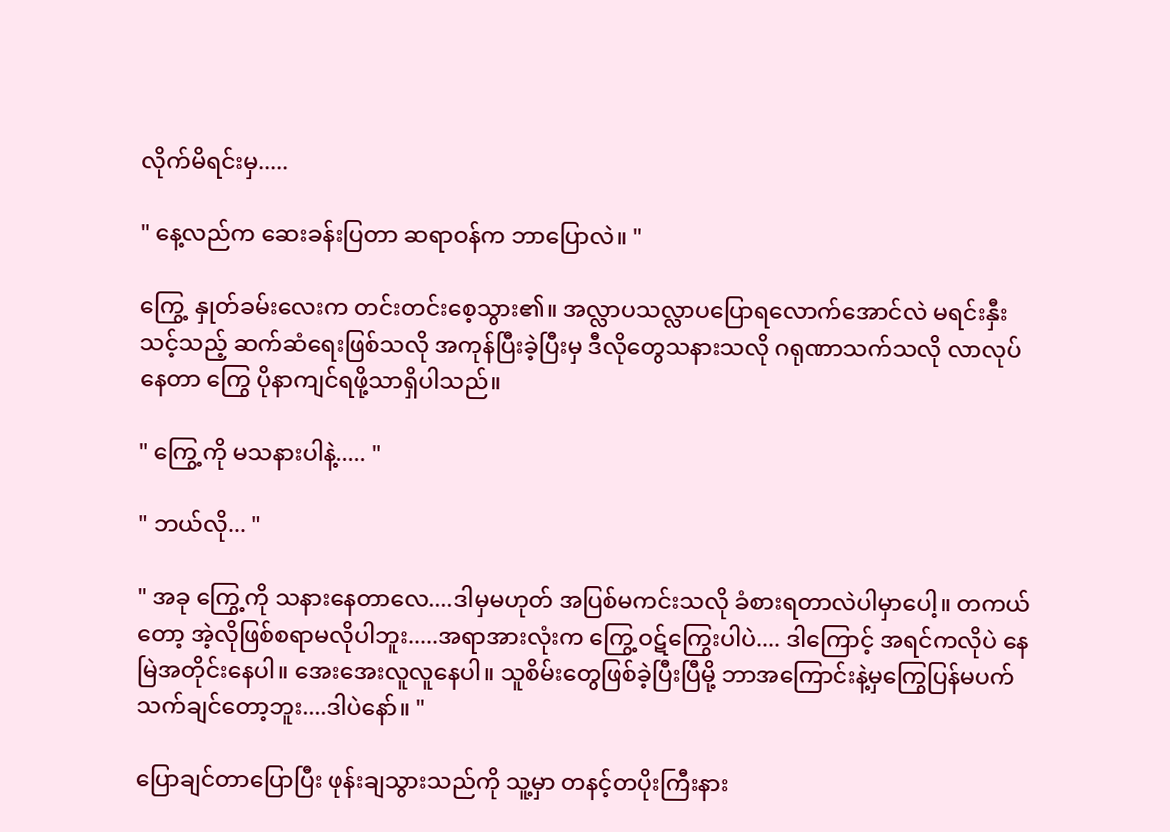လိုက်မိရင်းမှ.....

" နေ့လည်က ဆေးခန်းပြတာ ဆရာဝန်က ဘာပြောလဲ။ "

ကြွေ့ နှုတ်ခမ်းလေးက တင်းတင်းစေ့သွား၏။ အလ္လာပသလ္လာပပြောရလောက်အောင်လဲ မရင်းနှီးသင့်သည့် ဆက်ဆံရေးဖြစ်သလို အကုန်ပြီးခဲ့ပြီးမှ ဒီလိုတွေသနားသလို ဂရုဏာသက်သလို လာလုပ်နေတာ ကြွေ ပိုနာကျင်ရဖို့သာရှိပါသည်။

" ကြွေ့ကို မသနားပါနဲ့..... "

" ဘယ်လို... "

" အခု ကြွေ့ကို သနားနေတာလေ....ဒါမှမဟုတ် အပြစ်မကင်းသလို ခံစားရတာလဲပါမှာပေါ့။ တကယ်တော့ အဲ့လိုဖြစ်စရာမလိုပါဘူး.....အရာအားလုံးက ကြွေ့ဝဋ်ကြွေးပါပဲ.... ဒါကြောင့် အရင်ကလိုပဲ နေမြဲအတိုင်းနေပါ။ အေးအေးလူလူနေပါ။ သူစိမ်းတွေဖြစ်ခဲ့ပြီးပြီမို့ ဘာအကြောင်းနဲ့မှကြွေပြန်မပက်သက်ချင်တော့ဘူး....ဒါပဲနော်။ "

ပြောချင်တာပြောပြီး ဖုန်းချသွားသည်ကို သူ့မှာ တနင့်တပိုးကြီးနား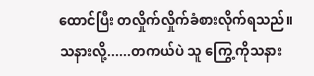ထောင်ပြီး တလှိုက်လှိုက်ခံစားလိုက်ရသည်။ သနားလို့......တကယ်ပဲ သူ ကြွေ့ကိုသနား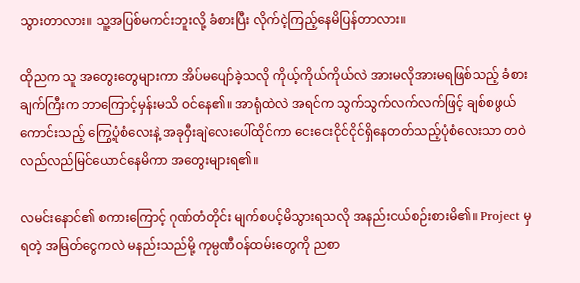သွားတာလား။ သူ့အပြစ်မကင်းဘူးလို့ ခံစားပြီး လိုက်ငဲ့ကြည့်နေမိပြန်တာလား။

ထိုညက သူ အတွေးတွေများကာ အိပ်မပျော်ခဲ့သလို ကိုယ့်ကိုယ်ကိုယ်လဲ အားမလိုအားမရဖြစ်သည့် ခံစားချက်ကြီးက ဘာကြောင့်မှန်းမသိ ဝင်နေ၏။ အာရုံထဲလဲ အရင်က သွက်သွက်လက်လက်ဖြင့် ချစ်စဖွယ်ကောင်းသည့် ကြွေ့ပုံစံလေးနဲ့ အခုဝှီးချဲလေးပေါ်ထိုင်ကာ ငေးငေးငိုင်ငိုင်ရှိနေတတ်သည့်ပုံစံလေးသာ တဝဲလည်လည်မြင်ယောင်နေမိကာ အတွေးများရ၏။

လမင်းနောင်၏ စကားကြောင့် ဂုဏ်တံတိုင်း မျက်စပင့်မိသွားရသလို အနည်းငယ်စဉ်းစားမိ၏။ Project မှရတဲ့ အမြတ်ငွေကလဲ မနည်းသည်မို့ ကုမ္ပဏီဝန်ထမ်းတွေကို ညစာ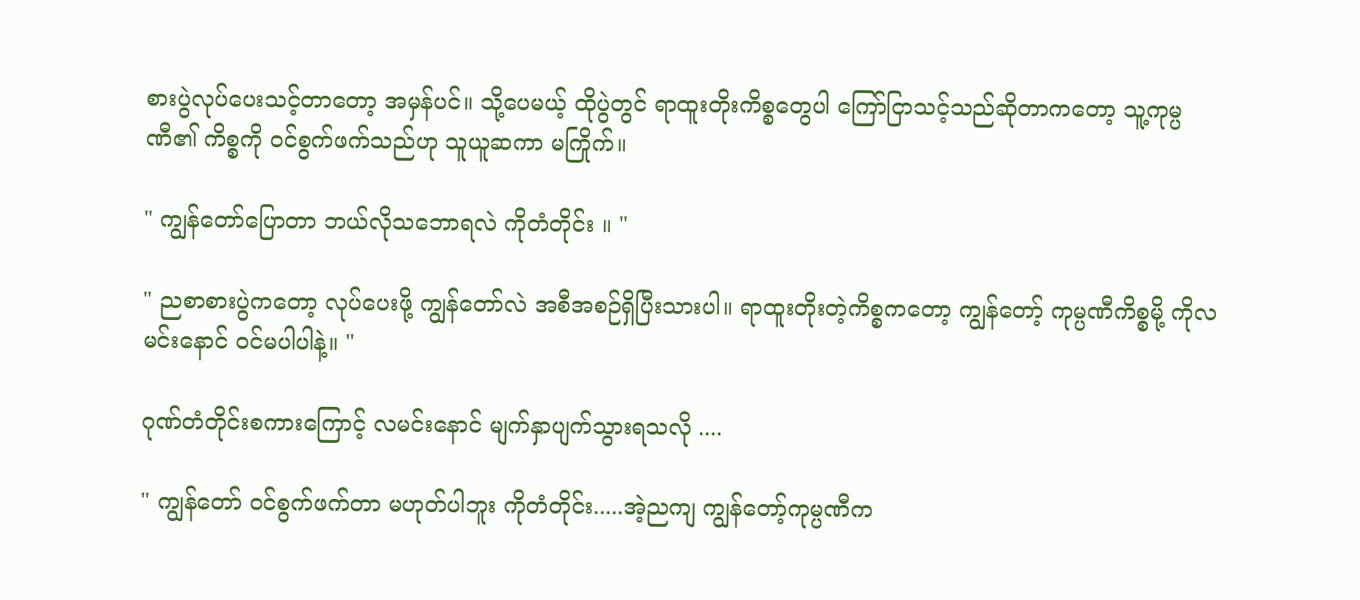စားပွဲလုပ်ပေးသင့်တာတော့ အမှန်ပင်။ သို့ပေမယ့် ထိုပွဲတွင် ရာထူးတိုးကိစ္စတွေပါ ကြော်ငြာသင့်သည်ဆိုတာကတော့ သူ့ကုမ္ပဏီ၏ ကိစ္စကို ဝင်စွက်ဖက်သည်ဟု သူယူဆကာ မကြိုက်။

" ကျွန်တော်ပြောတာ ဘယ်လိုသဘောရလဲ ကိုတံတိုင်း ။ "

" ညစာစားပွဲကတော့ လုပ်ပေးဖို့ ကျွန်တော်လဲ အစီအစဉ်ရှိပြီးသားပါ။ ရာထူးတိုးတဲ့ကိစ္စကတော့ ကျွန်တော့် ကုမ္ပဏီကိစ္စမို့ ကိုလမင်းနောင် ဝင်မပါပါနဲ့။ "

ဂုဏ်တံတိုင်းစကားကြောင့် လမင်းနောင် မျက်နှာပျက်သွားရသလို ....

" ကျွန်တော် ဝင်စွက်ဖက်တာ မဟုတ်ပါဘူး ကိုတံတိုင်း.....အဲ့ညကျ ကျွန်တော့်ကုမ္ပဏီက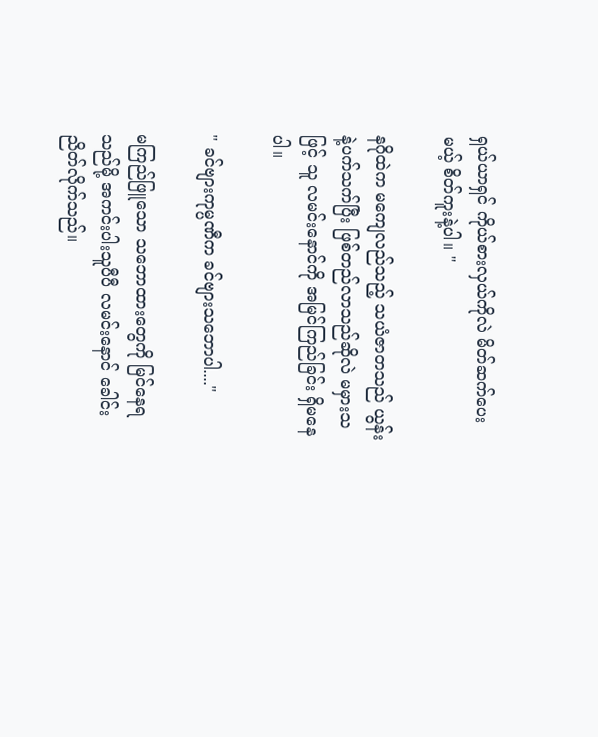ရှယ်ယာရှင် ကိုယ်စားလှယ်ကိုလဲ မိတ်ဆက်ပေးမယ့် စိတ်ကူးနဲ့ပါ။ "

နဂိုထဲက မကျေလည်သည့် သယံဇာတသည် ယွန်းနဲ့ပက်သက်ပြီး ဖြစ်တည်လာသည်ဆိုလဲ မမှားသဖြင့် သူ လမင်းနောင်ကို အမြင်ကြည်ခြင်း ရှိမနေပါ။

" ခင်ဗျားကုမ္ပဏီက ခင်ဗျားသဘောပါ...."

မကြည်ဖြူသော သဘောထားတွေကို မြင်နေရသည်မို့ အကင်းပါးသူပီပီ လမင်းနောင် ခေါင်းညိတ်လိုက်သည်။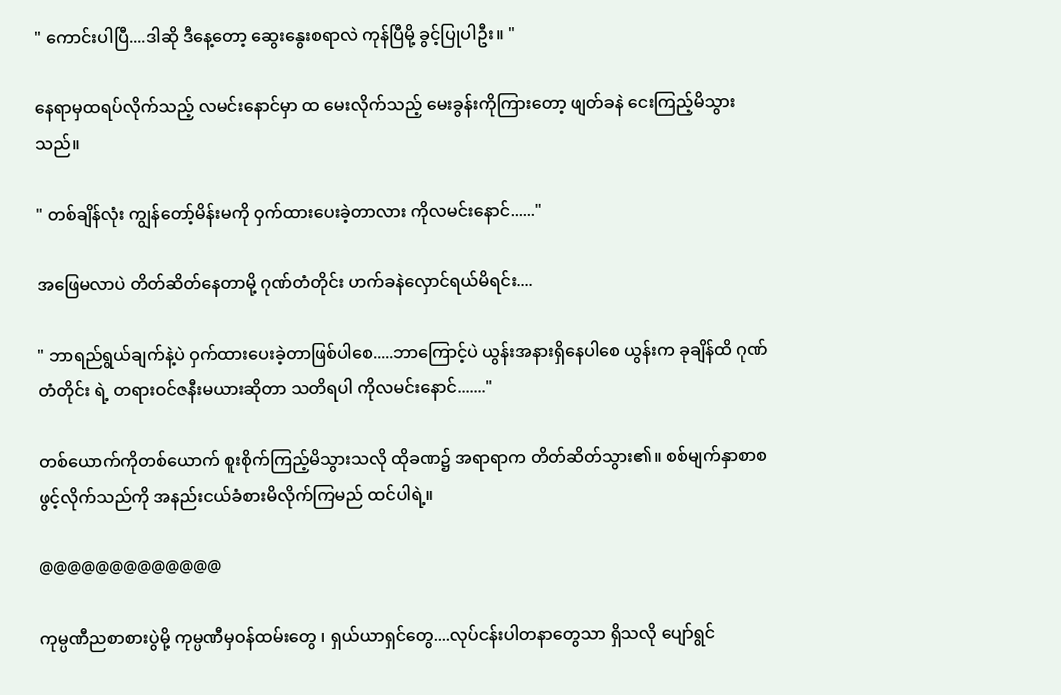" ကောင်းပါပြီ....ဒါဆို ဒီနေ့တော့ ဆွေးနွေးစရာလဲ ကုန်ပြီမို့ ခွင့်ပြုပါဦး။ "

နေရာမှထရပ်လိုက်သည့် လမင်းနောင်မှာ ထ မေးလိုက်သည့် မေးခွန်းကိုကြားတော့ ဖျတ်ခနဲ ငေးကြည့်မိသွားသည်။

" တစ်ချိန်လုံး ကျွန်တော့်မိန်းမကို ဝှက်ထားပေးခဲ့တာလား ကိုလမင်းနောင်......"

အဖြေမလာပဲ တိတ်ဆိတ်နေတာမို့ ဂုဏ်တံတိုင်း ဟက်ခနဲလှောင်ရယ်မိရင်း....

" ဘာရည်ရွယ်ချက်နဲ့ပဲ ဝှက်ထားပေးခဲ့တာဖြစ်ပါစေ.....ဘာကြောင့်ပဲ ယွန်းအနားရှိနေပါစေ ယွန်းက ခုချိန်ထိ ဂုဏ်တံတိုင်း ရဲ့ တရားဝင်ဇနီးမယားဆိုတာ သတိရပါ ကိုလမင်းနောင်......."

တစ်ယောက်ကိုတစ်ယောက် စူးစိုက်ကြည့်မိသွားသလို ထိုခဏ၌ အရာရာက တိတ်ဆိတ်သွား၏။ စစ်မျက်နှာစာစဖွင့်လိုက်သည်ကို အနည်းငယ်ခံစားမိလိုက်ကြမည် ထင်ပါရဲ့။

@@@@@@@@@@@@@

ကုမ္ပဏီညစာစားပွဲမို့ ကုမ္ပဏီမှဝန်ထမ်းတွေ ၊ ရှယ်ယာရှင်တွေ....လုပ်ငန်းပါတနာတွေသာ ရှိသလို ပျော်ရွင်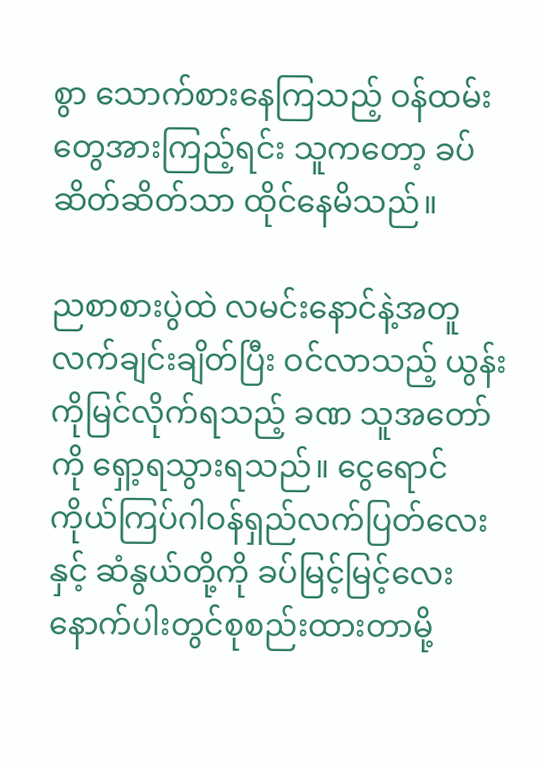စွာ သောက်စားနေကြသည့် ဝန်ထမ်းတွေအားကြည့်ရင်း သူကတော့ ခပ်ဆိတ်ဆိတ်သာ ထိုင်နေမိသည်။

ညစာစားပွဲထဲ လမင်းနောင်နဲ့အတူ လက်ချင်းချိတ်ပြီး ဝင်လာသည့် ယွန်းကိုမြင်လိုက်ရသည့် ခဏ သူအတော်ကို ရှော့ရသွားရသည်။ ငွေရောင်ကိုယ်ကြပ်ဂါဝန်ရှည်လက်ပြတ်လေးနှင့် ဆံနွယ်တို့ကို ခပ်မြင့်မြင့်လေး နောက်ပါးတွင်စုစည်းထားတာမို့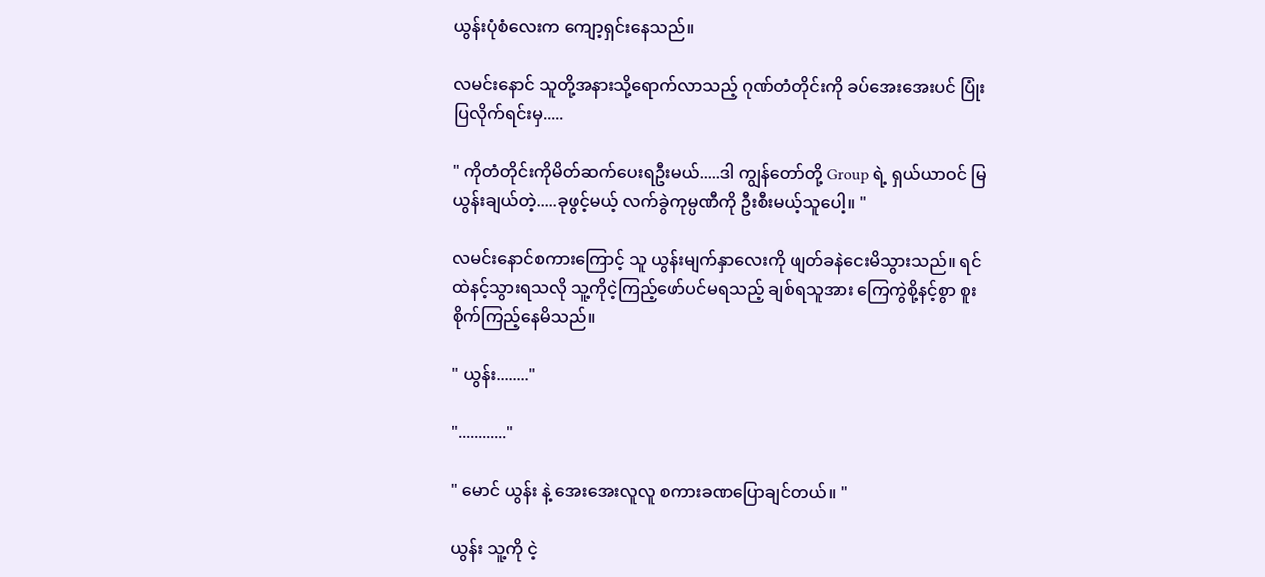ယွန်းပုံစံလေးက ကျော့ရှင်းနေသည်။

လမင်းနောင် သူတို့အနားသို့ရောက်လာသည့် ဂုဏ်တံတိုင်းကို ခပ်အေးအေးပင် ပြုံးပြလိုက်ရင်းမှ.....

" ကိုတံတိုင်းကိုမိတ်ဆက်ပေးရဦးမယ်.....ဒါ ကျွန်တော်တို့ Group ရဲ့ ရှယ်ယာဝင် မြယွန်းချယ်တဲ့.....ခုဖွင့်မယ့် လက်ခွဲကုမ္ပဏီကို ဦးစီးမယ့်သူပေါ့။ "

လမင်းနောင်စကားကြောင့် သူ ယွန်းမျက်နှာလေးကို ဖျတ်ခနဲငေးမိသွားသည်။ ရင်ထဲနင့်သွားရသလို သူ့ကိုငဲ့ကြည့်ဖော်ပင်မရသည့် ချစ်ရသူအား ကြေကွဲစို့နင့်စွာ စူးစိုက်ကြည့်နေမိသည်။

" ယွန်း........"

"............"

" မောင် ယွန်း နဲ့ အေးအေးလူလူ စကားခဏပြောချင်တယ်။ "

ယွန်း သူ့ကို ငဲ့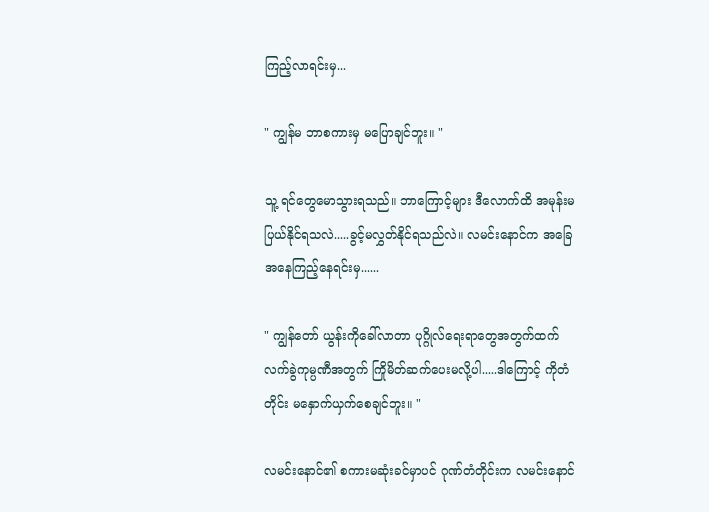ကြည့်လာရင်းမှ...

" ကျွန်မ ဘာစကားမှ မပြောချင်ဘူး။ "

သူ့ ရင်တွေမောသွားရသည်။ ဘာကြောင့်များ ဒီလောက်ထိ အမုန်းမပြယ်နိုင်ရသလဲ.....ခွင့်မလွှတ်နိုင်ရသည်လဲ။ လမင်းနောင်က အခြေအနေကြည့်နေရင်းမှ......

" ကျွန်တော် ယွန်းကိုခေါ်လာတာ ပုဂ္ဂိုလ်ရေးရာတွေအတွက်ထက် လက်ခွဲကုမ္ပဏီအတွက် ကြိုမိတ်ဆက်ပေးမလို့ပါ.....ဒါကြောင့် ကိုတံတိုင်း မနှောက်ယှက်စေချင်ဘူး။ "

လမင်းနောင်၏ စကားမဆုံးခင်မှာပင် ဂုဏ်တံတိုင်းက လမင်းနောင်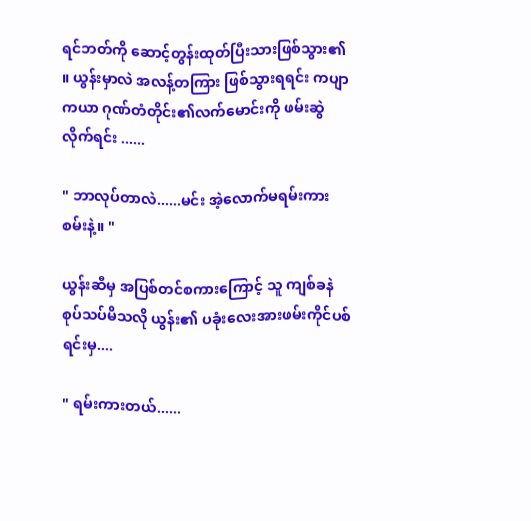ရင်ဘတ်ကို ဆောင့်တွန်းထုတ်ပြီးသားဖြစ်သွား၏ ။ ယွန်းမှာလဲ အလန့်တကြား ဖြစ်သွားရရင်း ကပျာကယာ ဂုဏ်တံတိုင်း၏လက်မောင်းကို ဖမ်းဆွဲလိုက်ရင်း ......

" ဘာလုပ်တာလဲ......မင်း အဲ့လောက်မရမ်းကားစမ်းနဲ့။ "

ယွန်းဆီမှ အပြစ်တင်စကားကြောင့် သူ ကျစ်ခနဲ စုပ်သပ်မိသလို ယွန်း၏ ပခုံးလေးအားဖမ်းကိုင်ပစ်ရင်းမှ....

" ရမ်းကားတယ်......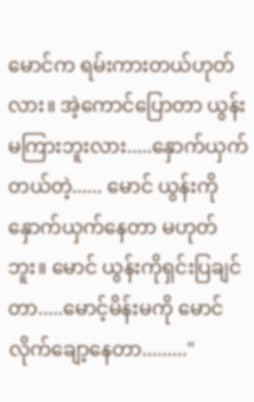မောင်က ရမ်းကားတယ်ဟုတ်လား။ အဲ့ကောင်ပြောတာ ယွန်းမကြားဘူးလား.....နှောက်ယှက်တယ်တဲ့...... မောင် ယွန်းကိုနှောက်ယှက်နေတာ မဟုတ်ဘူး။ မောင် ယွန်းကိုရှင်းပြချင်တာ.....မောင့်မိန်းမကို မောင်လိုက်ချော့နေတာ........."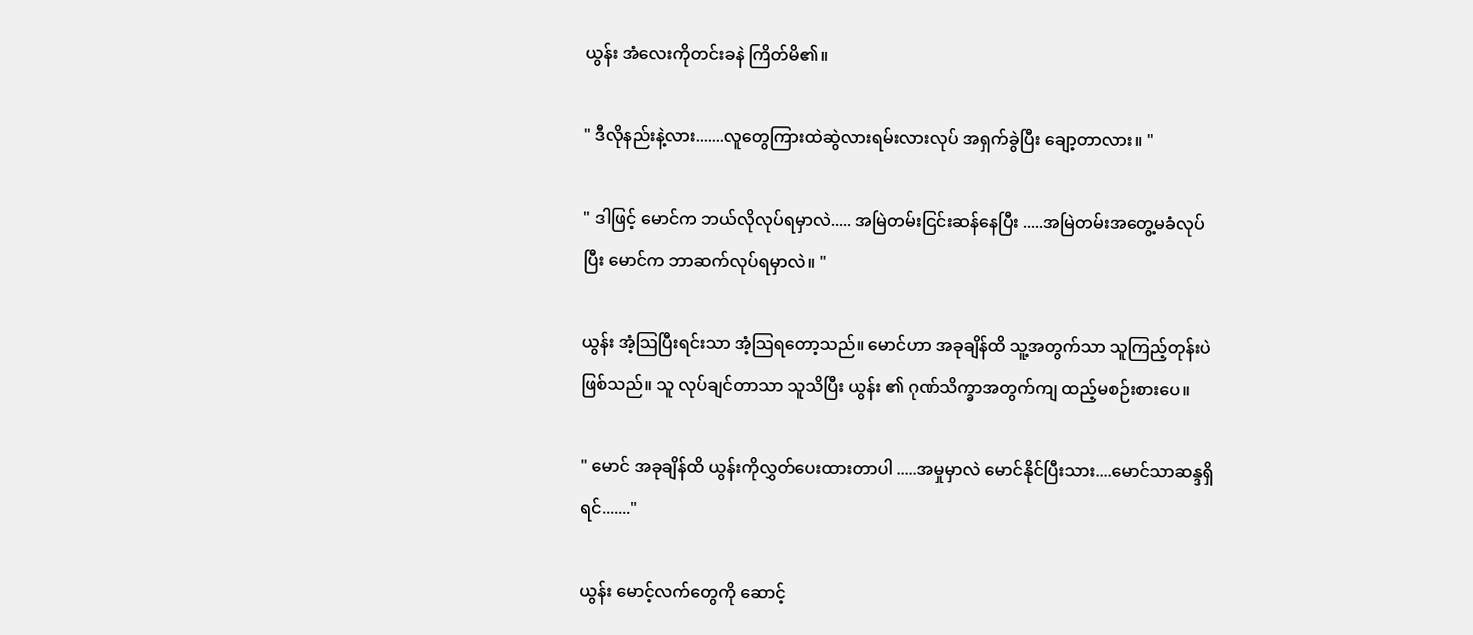ယွန်း အံလေးကိုတင်းခနဲ ကြိတ်မိ၏။

" ဒီလိုနည်းနဲ့လား.......လူတွေကြားထဲဆွဲလားရမ်းလားလုပ် အရှက်ခွဲပြီး ချော့တာလား။ "

" ဒါဖြင့် မောင်က ဘယ်လိုလုပ်ရမှာလဲ..... အမြဲတမ်းငြင်းဆန်နေပြီး .....အမြဲတမ်းအတွေ့မခံလုပ်ပြီး မောင်က ဘာဆက်လုပ်ရမှာလဲ။ "

ယွန်း အံ့သြပြီးရင်းသာ အံ့သြရတော့သည်။ မောင်ဟာ အခုချိန်ထိ သူ့အတွက်သာ သူကြည့်တုန်းပဲ ဖြစ်သည်။ သူ လုပ်ချင်တာသာ သူသိပြီး ယွန်း ၏ ဂုဏ်သိက္ခာအတွက်ကျ ထည့်မစဉ်းစားပေ။

" မောင် အခုချိန်ထိ ယွန်းကိုလွှတ်ပေးထားတာပါ .....အမှုမှာလဲ မောင်နိုင်ပြီးသား....မောင်သာဆန္ဒရှိရင်......."

ယွန်း မောင့်လက်တွေကို ဆောင့်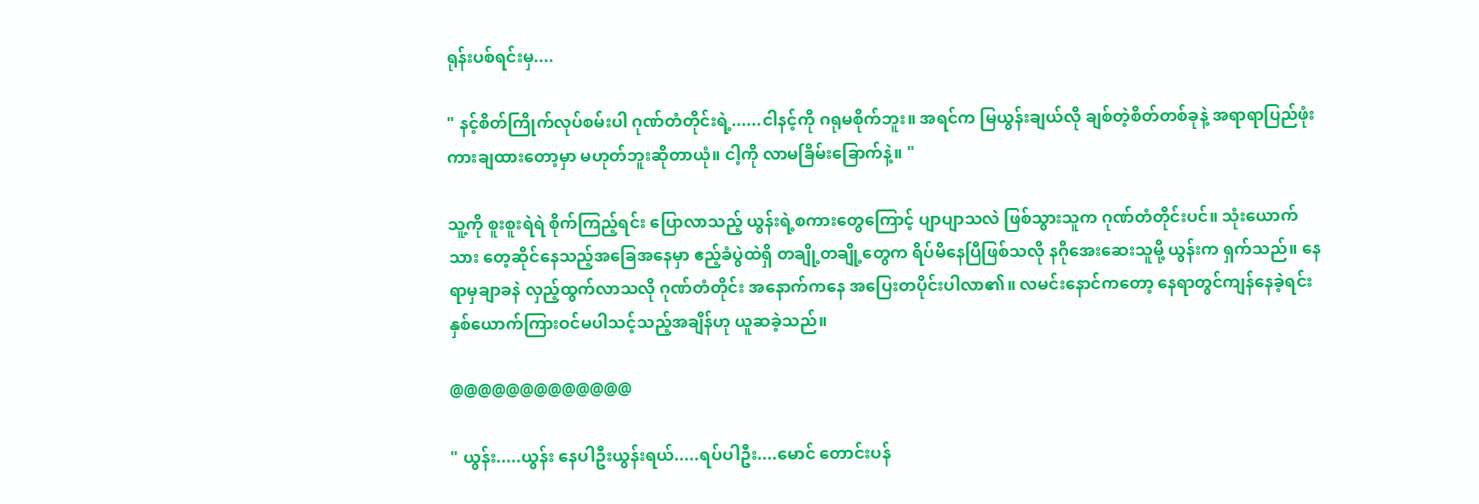ရုန်းပစ်ရင်းမှ....

" နင့်စိတ်ကြိုက်လုပ်စမ်းပါ ဂုဏ်တံတိုင်းရဲ့......ငါနင့်ကို ဂရုမစိုက်ဘူး။ အရင်က မြယွန်းချယ်လို ချစ်တဲ့စိတ်တစ်ခုနဲ့ အရာရာပြည်ဖုံးကားချထားတော့မှာ မဟုတ်ဘူးဆိုတာယုံ။ ငါ့ကို လာမခြိမ်းခြောက်နဲ့။ "

သူ့ကို စူးစူးရဲရဲ စိုက်ကြည့်ရင်း ပြောလာသည့် ယွန်းရဲ့စကားတွေကြောင့် ပျာပျာသလဲ ဖြစ်သွားသူက ဂုဏ်တံတိုင်းပင်။ သုံးယောက်သား တေ့ဆိုင်နေသည့်အခြေအနေမှာ ဧည့်ခံပွဲထဲရှိ တချို့တချို့တွေက ရိပ်မိနေပြီဖြစ်သလို နဂိုအေးဆေးသူမို့ ယွန်းက ရှက်သည်။ နေရာမှချာခနဲ လှည့်ထွက်လာသလို ဂုဏ်တံတိုင်း အနောက်ကနေ အပြေးတပိုင်းပါလာ၏။ လမင်းနောင်ကတော့ နေရာတွင်ကျန်နေခဲ့ရင်း နှစ်ယောက်ကြားဝင်မပါသင့်သည့်အချိန်ဟု ယူဆခဲ့သည်။

@@@@@@@@@@@@@

" ယွန်း.....ယွန်း နေပါဦးယွန်းရယ်.....ရပ်ပါဦး....မောင် တောင်းပန်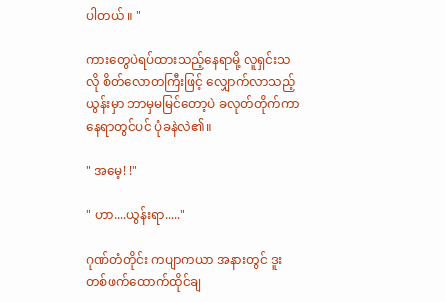ပါတယ် ။ "

ကားတွေပဲရပ်ထားသည့်နေရာမို့ လူရှင်းသလို စိတ်လောတကြီးဖြင့် လျှောက်လာသည့် ယွန်းမှာ ဘာမှမမြင်တော့ပဲ ခလုတ်တိုက်ကာ နေရာတွင်ပင် ပုံခနဲလဲ၏။

" အမေ့! !"

" ဟာ....ယွန်းရာ....."

ဂုဏ်တံတိုင်း ကပျာကယာ အနားတွင် ဒူးတစ်ဖက်ထောက်ထိုင်ချ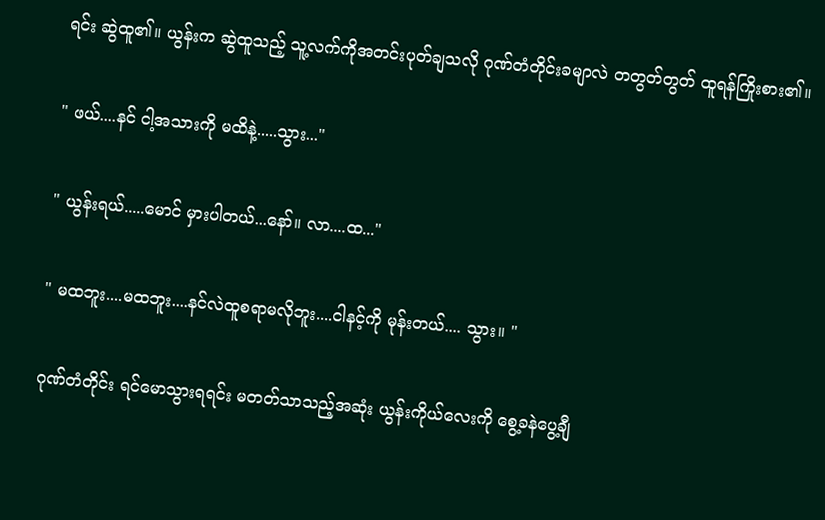ရင်း ဆွဲထူ၏။ ယွန်းက ဆွဲထူသည့် သူ့လက်ကိုအတင်းပုတ်ချသလို ဂုဏ်တံတိုင်းခမျာလဲ တတွတ်တွတ် ထူရန်ကြိုးစား၏။

" ဖယ်....နင် ငါ့အသားကို မထိနဲ့.....သွား..."

" ယွန်းရယ်.....မောင် မှားပါတယ်...နော်။ လာ....ထ..."

" မထဘူး....မထဘူး....နင်လဲထူစရာမလိုဘူး....ငါနင့်ကို မုန်းတယ်.... သွား။ "

ဂုဏ်တံတိုင်း ရင်မောသွားရရင်း မတတ်သာသည့်အဆုံး ယွန်းကိုယ်လေးကို စွေ့ခနဲပွေ့ချီ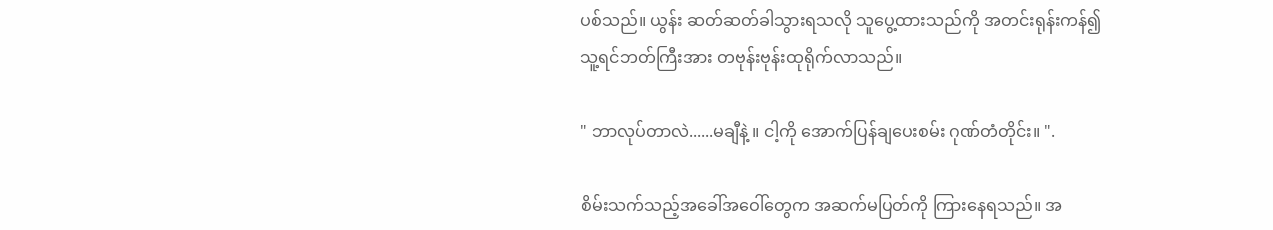ပစ်သည်။ ယွန်း ဆတ်ဆတ်ခါသွားရသလို သူပွေ့ထားသည်ကို အတင်းရုန်းကန်၍ သူ့ရင်ဘတ်ကြီးအား တဗုန်းဗုန်းထုရိုက်လာသည်။

" ဘာလုပ်တာလဲ......မချီနဲ့ ။ ငါ့ကို အောက်ပြန်ချပေးစမ်း ဂုဏ်တံတိုင်း။ ".

စိမ်းသက်သည့်အခေါ်အဝေါ်တွေက အဆက်မပြတ်ကို ကြားနေရသည်။ အ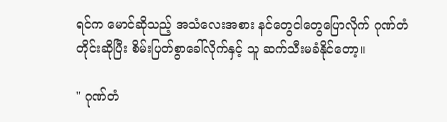ရင်က မောင်ဆိုသည့် အသံလေးအစား နင်တွေငါတွေပြောလိုက် ဂုဏ်တံတိုင်းဆိုပြီး စိမ်းပြတ်စွာခေါ်လိုက်နှင့် သူ ဆက်သီးမခံနိုင်တော့။

" ဂုဏ်တံ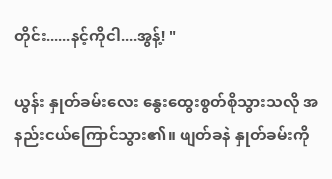တိုင်း......နင့်ကိုငါ....အွန့်! "

ယွန်း နှုတ်ခမ်းလေး နွေးထွေးစွတ်စိုသွားသလို အနည်းငယ်ကြောင်သွား၏။ ဖျတ်ခနဲ နှုတ်ခမ်းကို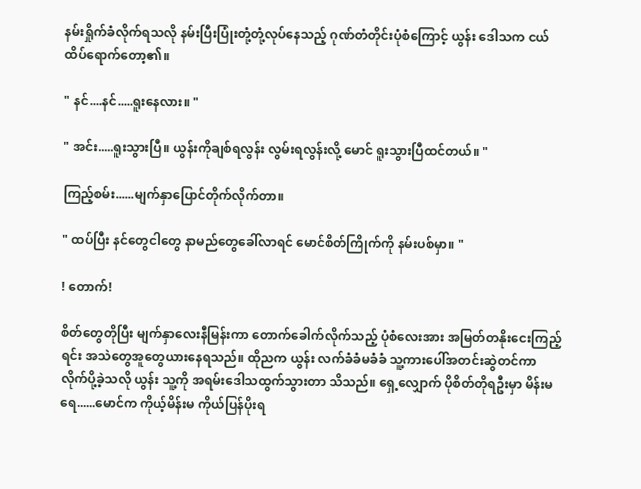နမ်းရှိုက်ခံလိုက်ရသလို နမ်းပြီးပြုံးတုံ့တုံ့လုပ်နေသည့် ဂုဏ်တံတိုင်းပုံစံကြောင့် ယွန်း ဒေါသက ငယ်ထိပ်ရောက်တော့၏။

" နင်....နင်.....ရူးနေလား။ "

" အင်း.....ရူးသွားပြီ။ ယွန်းကိုချစ်ရလွန်း လွမ်းရလွန်းလို့ မောင် ရူးသွားပြီထင်တယ်။ "

ကြည့်စမ်း......မျက်နှာပြောင်တိုက်လိုက်တာ။

" ထပ်ပြီး နင်တွေငါတွေ နာမည်တွေခေါ်လာရင် မောင်စိတ်ကြိုက်ကို နမ်းပစ်မှာ။ "

! တောက်!

စိတ်တွေတိုပြီး မျက်နှာလေးနီမြန်းကာ တောက်ခေါက်လိုက်သည့် ပုံစံလေးအား အမြတ်တနိုးငေးကြည့်ရင်း အသဲတွေအူတွေယားနေရသည်။ ထိုညက ယွန်း လက်ခံခံမခံခံ သူ့ကားပေါ်အတင်းဆွဲတင်ကာ လိုက်ပို့ခဲ့သလို ယွန်း သူ့ကို အရမ်းဒေါသထွက်သွားတာ သိသည်။ ရှေ့လျှောက် ပိုစိတ်တိုရဦးမှာ မိန်းမရေ......မောင်က ကိုယ့်မိန်းမ ကိုယ်ပြန်ပိုးရ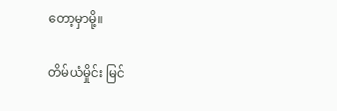တော့မှာမို့။

တိမ်ယံမှိုင်း မြင်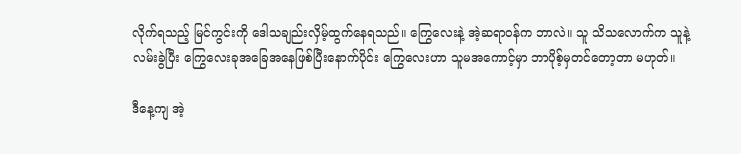လိုက်ရသည့် မြင်ကွင်းကို ဒေါသချည်းလှိမ့်ထွက်နေရသည်။ ကြွေလေးနဲ့ အဲ့ဆရာဝန်က ဘာလဲ။ သူ သိသလောက်က သူနဲ့လမ်းခွဲပြီး ကြွေလေးခုအခြေအနေဖြစ်ပြီးနောက်ပိုင်း ကြွေလေးဟာ သူမအကောင့်မှာ ဘာပိုစ့်မှတင်တော့တာ မဟုတ်။

ဒီနေ့ကျ အဲ့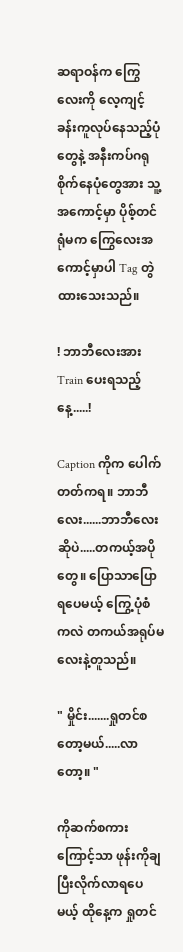ဆရာဝန်က ကြွေလေးကို လေ့ကျင့်ခန်းကူလုပ်နေသည့်ပုံတွေနဲ့ အနီးကပ်ဂရုစိုက်နေပုံတွေအား သူ့အကောင့်မှာ ပိုစ့်တင်ရုံမက ကြွေလေးအကောင့်မှာပါ Tag တွဲထားသေးသည်။

! ဘာဘီလေးအား Train ပေးရသည့်နေ့.....!

Caption ကိုက ပေါက်တတ်ကရ။ ဘာဘီလေး......ဘာဘီလေးဆိုပဲ.....တကယ့်အပိုတွေ။ ပြောသာပြောရပေမယ့် ကြွေ့ပုံစံကလဲ တကယ်အရုပ်မလေးနဲ့တူသည်။

" မှိုင်း.......ရှုတင်စတော့မယ်.....လာတော့။ "

ကိုဆက်စကားကြောင့်သာ ဖုန်းကိုချပြီးလိုက်လာရပေမယ့် ထိုနေ့က ရှုတင်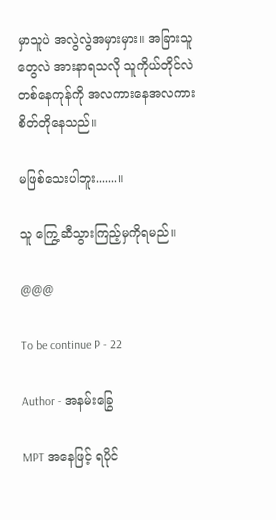မှာသူပဲ အလွဲလွဲအမှားမှား။ အခြားသူတွေလဲ အားနာရသလို သူကိုယ်တိုင်လဲ တစ်နေကုန်ကို အလကားနေအလကား စိတ်တိုနေသည်။

မဖြစ်သေးပါဘူး.......။

သူ ကြွေ့ဆီသွားကြည့်မှကိုရမည်။

@@@

To be continue P - 22

Author - အနမ်းခြွေ

MPT အနေဖြင့် ရပိုင်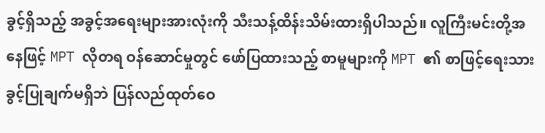ခွင့်ရှိသည့် အခွင့်အရေးများအားလုံးကို သီးသန့်ထိန်းသိမ်းထားရှိပါသည်။ လူကြီးမင်းတို့အနေဖြင့် MPT လိုတရ ဝန်ဆောင်မှုတွင် ဖော်ပြထားသည့် စာမူများကို MPT ၏ စာဖြင့်ရေးသားခွင့်ပြုချက်မရှိဘဲ ပြန်လည်ထုတ်ဝေ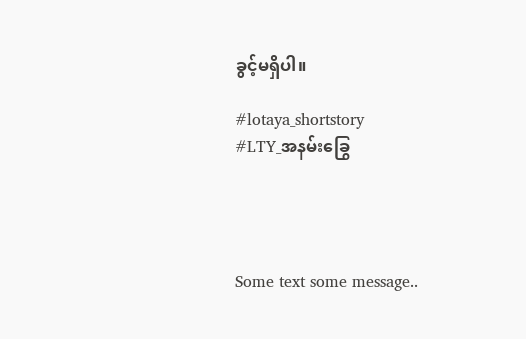ခွင့်မရှိပါ။

#lotaya_shortstory
#LTY_အနမ်းခြွေ




Some text some message..